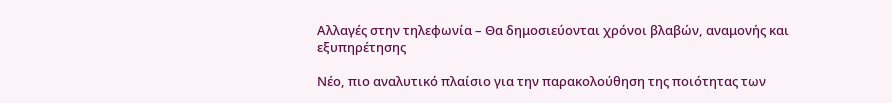Αλλαγές στην τηλεφωνία – Θα δημοσιεύονται χρόνοι βλαβών, αναμονής και εξυπηρέτησης

Νέο, πιο αναλυτικό πλαίσιο για την παρακολούθηση της ποιότητας των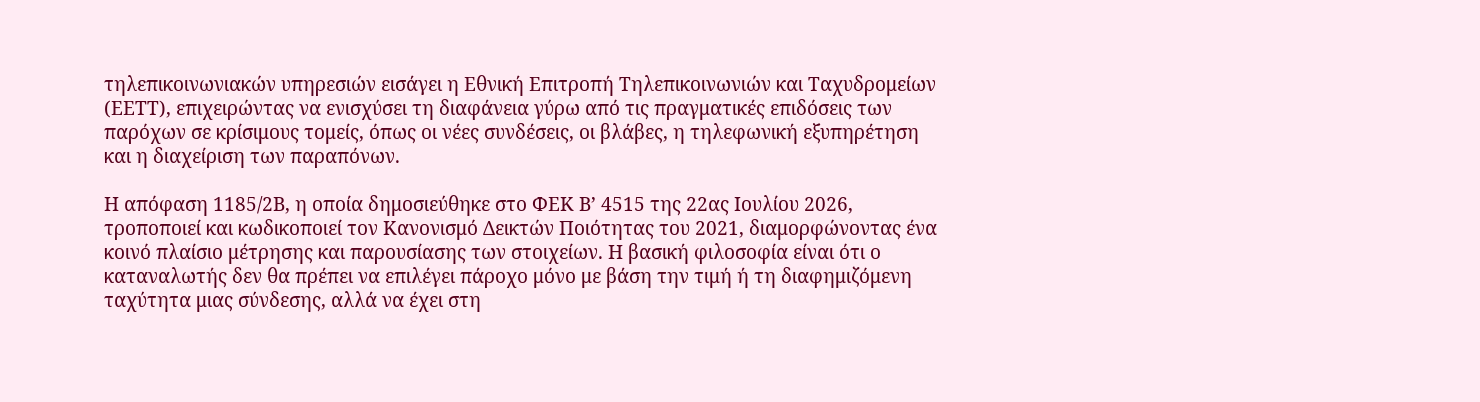τηλεπικοινωνιακών υπηρεσιών εισάγει η Εθνική Επιτροπή Τηλεπικοινωνιών και Ταχυδρομείων (ΕΕΤΤ), επιχειρώντας να ενισχύσει τη διαφάνεια γύρω από τις πραγματικές επιδόσεις των παρόχων σε κρίσιμους τομείς, όπως οι νέες συνδέσεις, οι βλάβες, η τηλεφωνική εξυπηρέτηση και η διαχείριση των παραπόνων.

Η απόφαση 1185/2Β, η οποία δημοσιεύθηκε στο ΦΕΚ Β’ 4515 της 22ας Ιουλίου 2026, τροποποιεί και κωδικοποιεί τον Κανονισμό Δεικτών Ποιότητας του 2021, διαμορφώνοντας ένα κοινό πλαίσιο μέτρησης και παρουσίασης των στοιχείων. Η βασική φιλοσοφία είναι ότι ο καταναλωτής δεν θα πρέπει να επιλέγει πάροχο μόνο με βάση την τιμή ή τη διαφημιζόμενη ταχύτητα μιας σύνδεσης, αλλά να έχει στη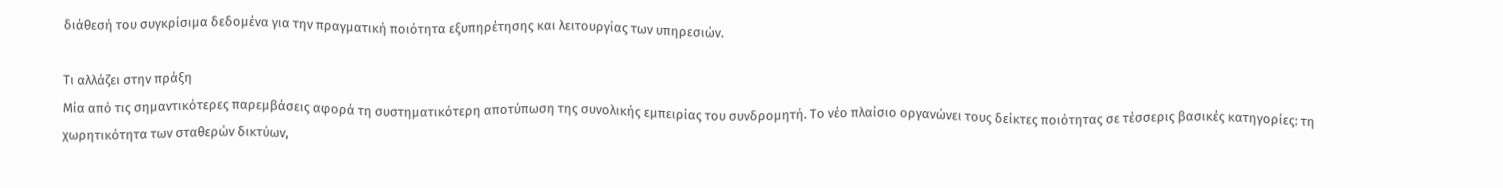διάθεσή του συγκρίσιμα δεδομένα για την πραγματική ποιότητα εξυπηρέτησης και λειτουργίας των υπηρεσιών.

Τι αλλάζει στην πράξη
Μία από τις σημαντικότερες παρεμβάσεις αφορά τη συστηματικότερη αποτύπωση της συνολικής εμπειρίας του συνδρομητή. Το νέο πλαίσιο οργανώνει τους δείκτες ποιότητας σε τέσσερις βασικές κατηγορίες: τη χωρητικότητα των σταθερών δικτύων,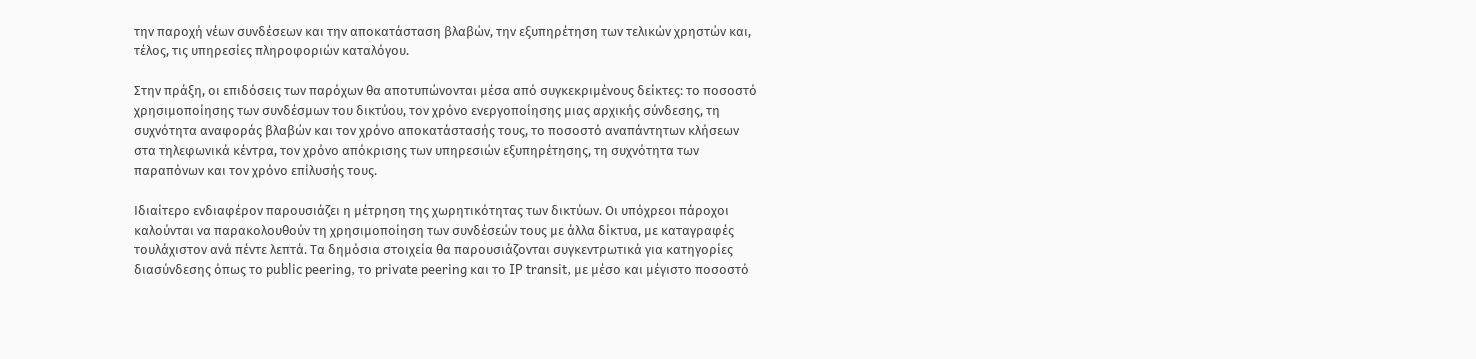την παροχή νέων συνδέσεων και την αποκατάσταση βλαβών, την εξυπηρέτηση των τελικών χρηστών και, τέλος, τις υπηρεσίες πληροφοριών καταλόγου.

Στην πράξη, οι επιδόσεις των παρόχων θα αποτυπώνονται μέσα από συγκεκριμένους δείκτες: το ποσοστό χρησιμοποίησης των συνδέσμων του δικτύου, τον χρόνο ενεργοποίησης μιας αρχικής σύνδεσης, τη συχνότητα αναφοράς βλαβών και τον χρόνο αποκατάστασής τους, το ποσοστό αναπάντητων κλήσεων στα τηλεφωνικά κέντρα, τον χρόνο απόκρισης των υπηρεσιών εξυπηρέτησης, τη συχνότητα των παραπόνων και τον χρόνο επίλυσής τους.

Ιδιαίτερο ενδιαφέρον παρουσιάζει η μέτρηση της χωρητικότητας των δικτύων. Οι υπόχρεοι πάροχοι καλούνται να παρακολουθούν τη χρησιμοποίηση των συνδέσεών τους με άλλα δίκτυα, με καταγραφές τουλάχιστον ανά πέντε λεπτά. Τα δημόσια στοιχεία θα παρουσιάζονται συγκεντρωτικά για κατηγορίες διασύνδεσης όπως το public peering, το private peering και το IP transit, με μέσο και μέγιστο ποσοστό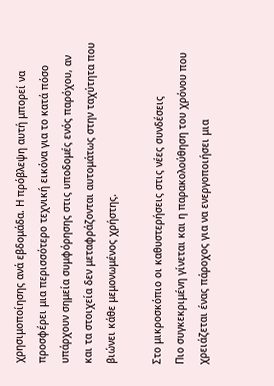χρησιμοποίησης ανά εβδομάδα. Η πρόβλεψη αυτή μπορεί να προσφέρει μια περισσότερο τεχνική εικόνα για το κατά πόσο υπάρχουν σημεία συμφόρησης στις υποδομές ενός παρόχου, αν και τα στοιχεία δεν μεταφράζονται αυτομάτως στην ταχύτητα που βιώνει κάθε μεμονωμένος χρήστης.

Στο μικροσκόπιο οι καθυστερήσεις στις νέες συνδέσεις
Πιο συγκεκριμένη γίνεται και η παρακολούθηση του χρόνου που χρειάζεται ένας πάροχος για να ενεργοποιήσει μια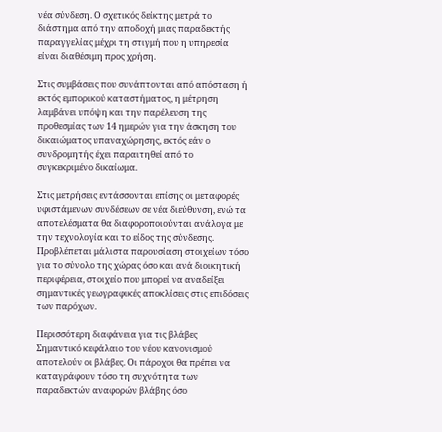νέα σύνδεση. Ο σχετικός δείκτης μετρά το διάστημα από την αποδοχή μιας παραδεκτής παραγγελίας μέχρι τη στιγμή που η υπηρεσία είναι διαθέσιμη προς χρήση.

Στις συμβάσεις που συνάπτονται από απόσταση ή εκτός εμπορικού καταστήματος, η μέτρηση λαμβάνει υπόψη και την παρέλευση της προθεσμίας των 14 ημερών για την άσκηση του δικαιώματος υπαναχώρησης, εκτός εάν ο συνδρομητής έχει παραιτηθεί από το συγκεκριμένο δικαίωμα.

Στις μετρήσεις εντάσσονται επίσης οι μεταφορές υφιστάμενων συνδέσεων σε νέα διεύθυνση, ενώ τα αποτελέσματα θα διαφοροποιούνται ανάλογα με την τεχνολογία και το είδος της σύνδεσης. Προβλέπεται μάλιστα παρουσίαση στοιχείων τόσο για το σύνολο της χώρας όσο και ανά διοικητική περιφέρεια, στοιχείο που μπορεί να αναδείξει σημαντικές γεωγραφικές αποκλίσεις στις επιδόσεις των παρόχων.

Περισσότερη διαφάνεια για τις βλάβες
Σημαντικό κεφάλαιο του νέου κανονισμού αποτελούν οι βλάβες. Οι πάροχοι θα πρέπει να καταγράφουν τόσο τη συχνότητα των παραδεκτών αναφορών βλάβης όσο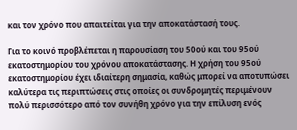και τον χρόνο που απαιτείται για την αποκατάστασή τους.

Για το κοινό προβλέπεται η παρουσίαση του 50ού και του 95ού εκατοστημορίου του χρόνου αποκατάστασης. Η χρήση του 95ού εκατοστημορίου έχει ιδιαίτερη σημασία, καθώς μπορεί να αποτυπώσει καλύτερα τις περιπτώσεις στις οποίες οι συνδρομητές περιμένουν πολύ περισσότερο από τον συνήθη χρόνο για την επίλυση ενός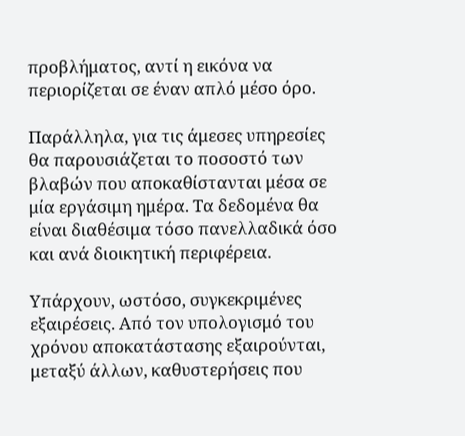προβλήματος, αντί η εικόνα να περιορίζεται σε έναν απλό μέσο όρο.

Παράλληλα, για τις άμεσες υπηρεσίες θα παρουσιάζεται το ποσοστό των βλαβών που αποκαθίστανται μέσα σε μία εργάσιμη ημέρα. Τα δεδομένα θα είναι διαθέσιμα τόσο πανελλαδικά όσο και ανά διοικητική περιφέρεια.

Υπάρχουν, ωστόσο, συγκεκριμένες εξαιρέσεις. Από τον υπολογισμό του χρόνου αποκατάστασης εξαιρούνται, μεταξύ άλλων, καθυστερήσεις που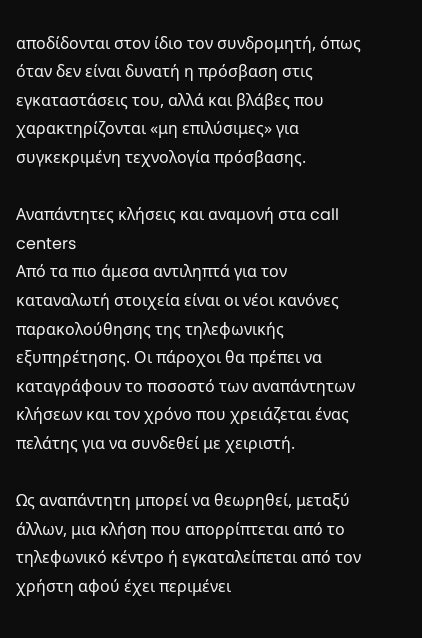αποδίδονται στον ίδιο τον συνδρομητή, όπως όταν δεν είναι δυνατή η πρόσβαση στις εγκαταστάσεις του, αλλά και βλάβες που χαρακτηρίζονται «μη επιλύσιμες» για συγκεκριμένη τεχνολογία πρόσβασης.

Αναπάντητες κλήσεις και αναμονή στα call centers
Από τα πιο άμεσα αντιληπτά για τον καταναλωτή στοιχεία είναι οι νέοι κανόνες παρακολούθησης της τηλεφωνικής εξυπηρέτησης. Οι πάροχοι θα πρέπει να καταγράφουν το ποσοστό των αναπάντητων κλήσεων και τον χρόνο που χρειάζεται ένας πελάτης για να συνδεθεί με χειριστή.

Ως αναπάντητη μπορεί να θεωρηθεί, μεταξύ άλλων, μια κλήση που απορρίπτεται από το τηλεφωνικό κέντρο ή εγκαταλείπεται από τον χρήστη αφού έχει περιμένει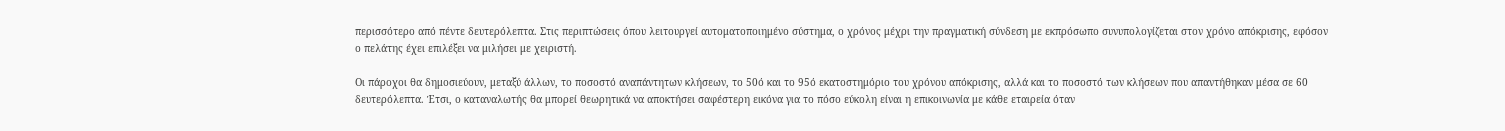περισσότερο από πέντε δευτερόλεπτα. Στις περιπτώσεις όπου λειτουργεί αυτοματοποιημένο σύστημα, ο χρόνος μέχρι την πραγματική σύνδεση με εκπρόσωπο συνυπολογίζεται στον χρόνο απόκρισης, εφόσον ο πελάτης έχει επιλέξει να μιλήσει με χειριστή.

Οι πάροχοι θα δημοσιεύουν, μεταξύ άλλων, το ποσοστό αναπάντητων κλήσεων, το 50ό και το 95ό εκατοστημόριο του χρόνου απόκρισης, αλλά και το ποσοστό των κλήσεων που απαντήθηκαν μέσα σε 60 δευτερόλεπτα. Έτσι, ο καταναλωτής θα μπορεί θεωρητικά να αποκτήσει σαφέστερη εικόνα για το πόσο εύκολη είναι η επικοινωνία με κάθε εταιρεία όταν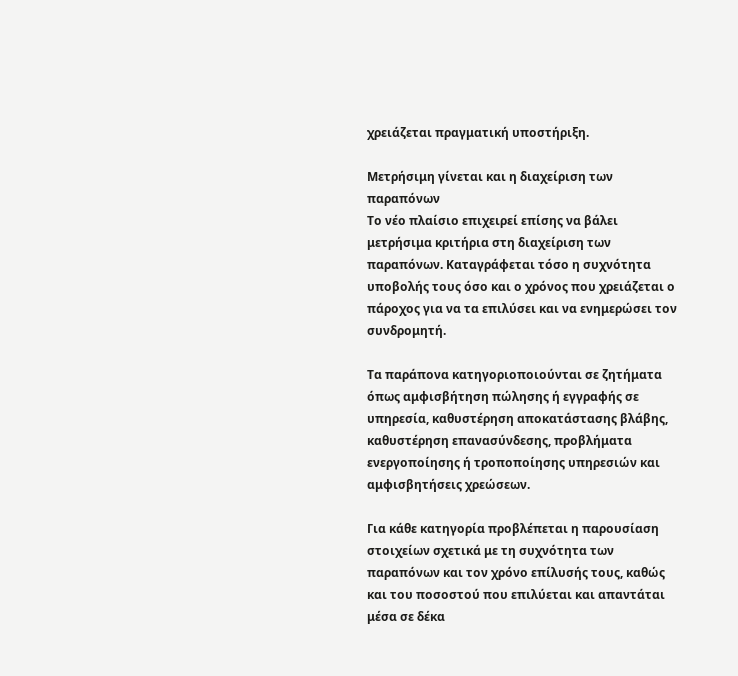χρειάζεται πραγματική υποστήριξη.

Μετρήσιμη γίνεται και η διαχείριση των παραπόνων
Το νέο πλαίσιο επιχειρεί επίσης να βάλει μετρήσιμα κριτήρια στη διαχείριση των παραπόνων. Καταγράφεται τόσο η συχνότητα υποβολής τους όσο και ο χρόνος που χρειάζεται ο πάροχος για να τα επιλύσει και να ενημερώσει τον συνδρομητή.

Τα παράπονα κατηγοριοποιούνται σε ζητήματα όπως αμφισβήτηση πώλησης ή εγγραφής σε υπηρεσία, καθυστέρηση αποκατάστασης βλάβης, καθυστέρηση επανασύνδεσης, προβλήματα ενεργοποίησης ή τροποποίησης υπηρεσιών και αμφισβητήσεις χρεώσεων.

Για κάθε κατηγορία προβλέπεται η παρουσίαση στοιχείων σχετικά με τη συχνότητα των παραπόνων και τον χρόνο επίλυσής τους, καθώς και του ποσοστού που επιλύεται και απαντάται μέσα σε δέκα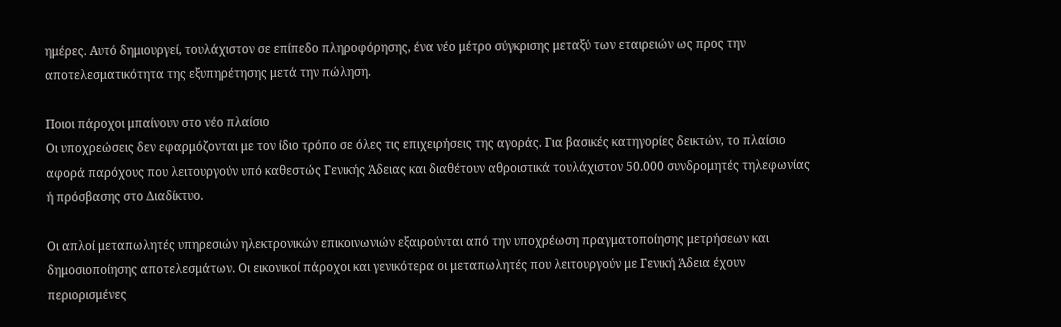ημέρες. Αυτό δημιουργεί, τουλάχιστον σε επίπεδο πληροφόρησης, ένα νέο μέτρο σύγκρισης μεταξύ των εταιρειών ως προς την αποτελεσματικότητα της εξυπηρέτησης μετά την πώληση.

Ποιοι πάροχοι μπαίνουν στο νέο πλαίσιο
Οι υποχρεώσεις δεν εφαρμόζονται με τον ίδιο τρόπο σε όλες τις επιχειρήσεις της αγοράς. Για βασικές κατηγορίες δεικτών, το πλαίσιο αφορά παρόχους που λειτουργούν υπό καθεστώς Γενικής Άδειας και διαθέτουν αθροιστικά τουλάχιστον 50.000 συνδρομητές τηλεφωνίας ή πρόσβασης στο Διαδίκτυο.

Οι απλοί μεταπωλητές υπηρεσιών ηλεκτρονικών επικοινωνιών εξαιρούνται από την υποχρέωση πραγματοποίησης μετρήσεων και δημοσιοποίησης αποτελεσμάτων. Οι εικονικοί πάροχοι και γενικότερα οι μεταπωλητές που λειτουργούν με Γενική Άδεια έχουν περιορισμένες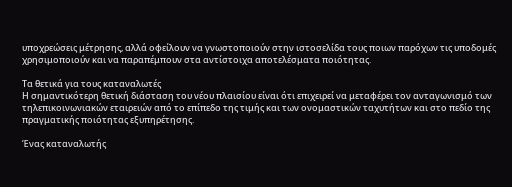υποχρεώσεις μέτρησης, αλλά οφείλουν να γνωστοποιούν στην ιστοσελίδα τους ποιων παρόχων τις υποδομές χρησιμοποιούν και να παραπέμπουν στα αντίστοιχα αποτελέσματα ποιότητας.

Τα θετικά για τους καταναλωτές
Η σημαντικότερη θετική διάσταση του νέου πλαισίου είναι ότι επιχειρεί να μεταφέρει τον ανταγωνισμό των τηλεπικοινωνιακών εταιρειών από το επίπεδο της τιμής και των ονομαστικών ταχυτήτων και στο πεδίο της πραγματικής ποιότητας εξυπηρέτησης.

Ένας καταναλωτής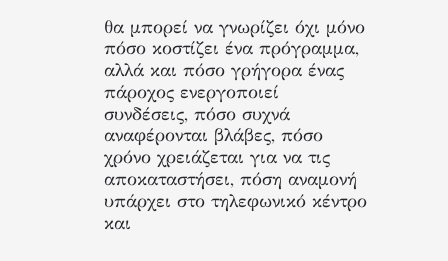θα μπορεί να γνωρίζει όχι μόνο πόσο κοστίζει ένα πρόγραμμα, αλλά και πόσο γρήγορα ένας πάροχος ενεργοποιεί συνδέσεις, πόσο συχνά αναφέρονται βλάβες, πόσο χρόνο χρειάζεται για να τις αποκαταστήσει, πόση αναμονή υπάρχει στο τηλεφωνικό κέντρο και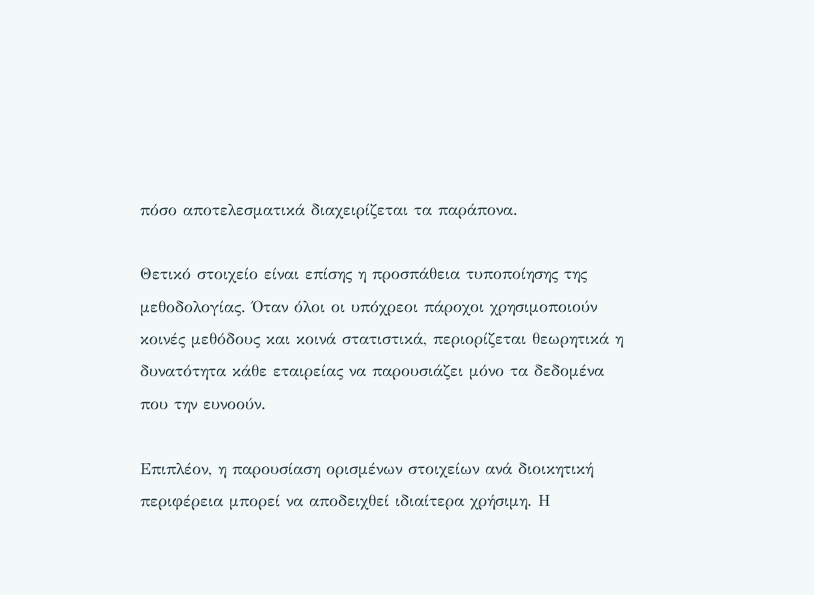πόσο αποτελεσματικά διαχειρίζεται τα παράπονα.

Θετικό στοιχείο είναι επίσης η προσπάθεια τυποποίησης της μεθοδολογίας. Όταν όλοι οι υπόχρεοι πάροχοι χρησιμοποιούν κοινές μεθόδους και κοινά στατιστικά, περιορίζεται θεωρητικά η δυνατότητα κάθε εταιρείας να παρουσιάζει μόνο τα δεδομένα που την ευνοούν.

Επιπλέον, η παρουσίαση ορισμένων στοιχείων ανά διοικητική περιφέρεια μπορεί να αποδειχθεί ιδιαίτερα χρήσιμη. Η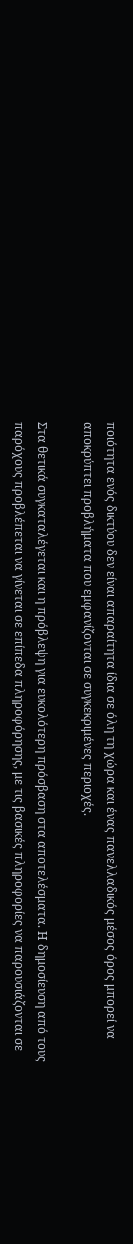ποιότητα ενός δικτύου δεν είναι απαραίτητα ίδια σε όλη τη χώρα και ένας πανελλαδικός μέσος όρος μπορεί να αποκρύπτει προβλήματα που εμφανίζονται σε συγκεκριμένες περιοχές.

Στα θετικά συγκαταλέγεται και η πρόβλεψη για ευκολότερη πρόσβαση στα αποτελέσματα. Η δημοσίευση από τους παρόχους προβλέπεται να γίνεται σε επίπεδα πληροφόρησης, με τις βασικές πληροφορίες να παρουσιάζονται σε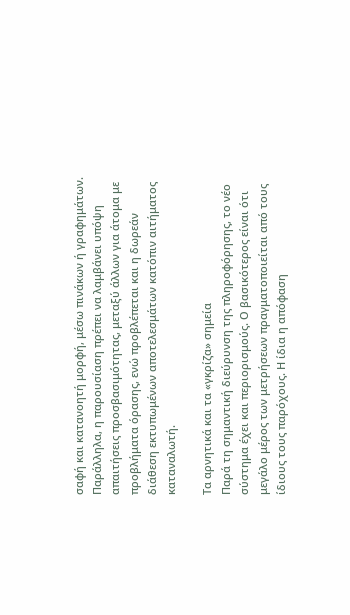σαφή και κατανοητή μορφή, μέσω πινάκων ή γραφημάτων. Παράλληλα, η παρουσίαση πρέπει να λαμβάνει υπόψη απαιτήσεις προσβασιμότητας, μεταξύ άλλων για άτομα με προβλήματα όρασης, ενώ προβλέπεται και η δωρεάν διάθεση εκτυπωμένων αποτελεσμάτων κατόπιν αιτήματος καταναλωτή.

Τα αρνητικά και τα «γκρίζα» σημεία
Παρά τη σημαντική διεύρυνση της πληροφόρησης, το νέο σύστημα έχει και περιορισμούς. Ο βασικότερος είναι ότι μεγάλο μέρος των μετρήσεων πραγματοποιείται από τους ίδιους τους παρόχους. Η ίδια η απόφαση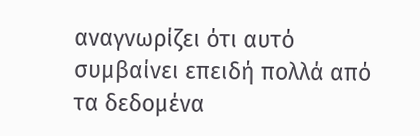αναγνωρίζει ότι αυτό συμβαίνει επειδή πολλά από τα δεδομένα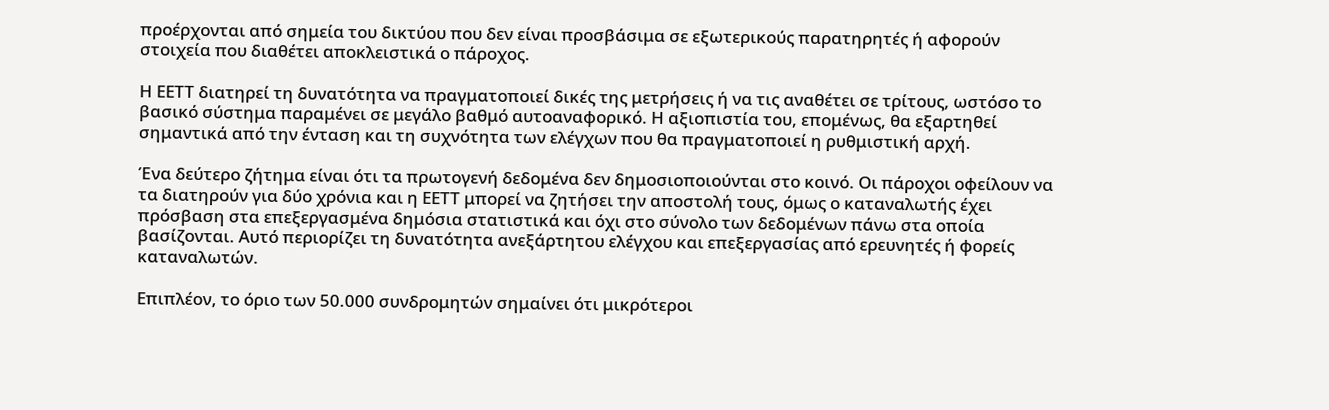προέρχονται από σημεία του δικτύου που δεν είναι προσβάσιμα σε εξωτερικούς παρατηρητές ή αφορούν στοιχεία που διαθέτει αποκλειστικά ο πάροχος.

Η ΕΕΤΤ διατηρεί τη δυνατότητα να πραγματοποιεί δικές της μετρήσεις ή να τις αναθέτει σε τρίτους, ωστόσο το βασικό σύστημα παραμένει σε μεγάλο βαθμό αυτοαναφορικό. Η αξιοπιστία του, επομένως, θα εξαρτηθεί σημαντικά από την ένταση και τη συχνότητα των ελέγχων που θα πραγματοποιεί η ρυθμιστική αρχή.

Ένα δεύτερο ζήτημα είναι ότι τα πρωτογενή δεδομένα δεν δημοσιοποιούνται στο κοινό. Οι πάροχοι οφείλουν να τα διατηρούν για δύο χρόνια και η ΕΕΤΤ μπορεί να ζητήσει την αποστολή τους, όμως ο καταναλωτής έχει πρόσβαση στα επεξεργασμένα δημόσια στατιστικά και όχι στο σύνολο των δεδομένων πάνω στα οποία βασίζονται. Αυτό περιορίζει τη δυνατότητα ανεξάρτητου ελέγχου και επεξεργασίας από ερευνητές ή φορείς καταναλωτών.

Επιπλέον, το όριο των 50.000 συνδρομητών σημαίνει ότι μικρότεροι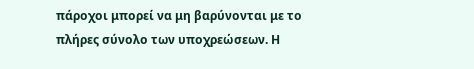πάροχοι μπορεί να μη βαρύνονται με το πλήρες σύνολο των υποχρεώσεων. Η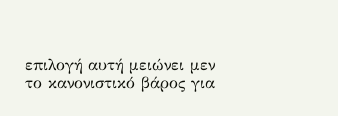επιλογή αυτή μειώνει μεν το κανονιστικό βάρος για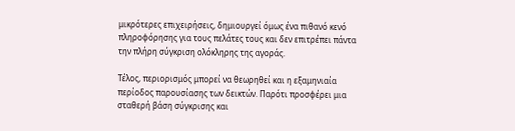μικρότερες επιχειρήσεις, δημιουργεί όμως ένα πιθανό κενό πληροφόρησης για τους πελάτες τους και δεν επιτρέπει πάντα την πλήρη σύγκριση ολόκληρης της αγοράς.

Τέλος, περιορισμός μπορεί να θεωρηθεί και η εξαμηνιαία περίοδος παρουσίασης των δεικτών. Παρότι προσφέρει μια σταθερή βάση σύγκρισης και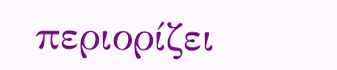περιορίζει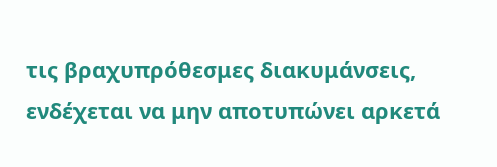τις βραχυπρόθεσμες διακυμάνσεις, ενδέχεται να μην αποτυπώνει αρκετά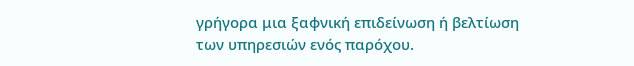γρήγορα μια ξαφνική επιδείνωση ή βελτίωση των υπηρεσιών ενός παρόχου.